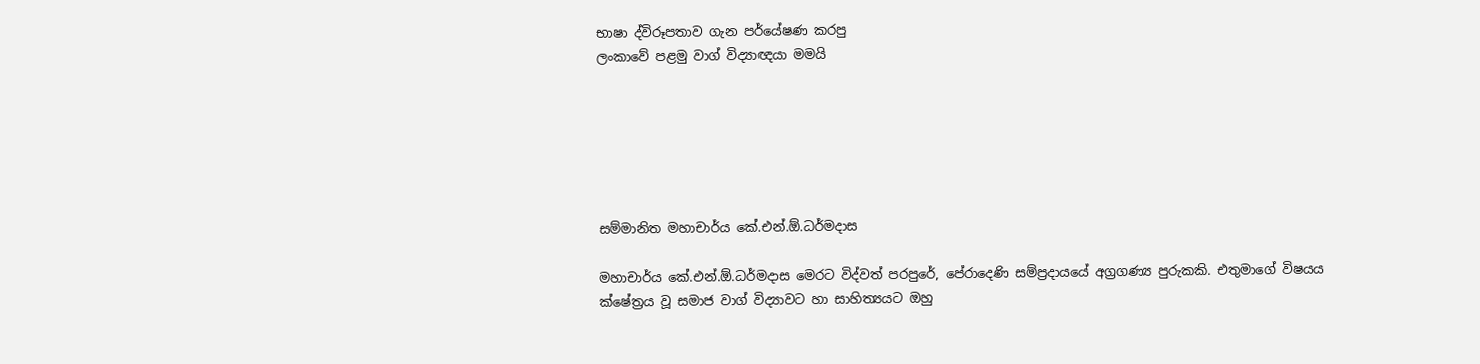භාෂා ද්විරූපතාව ගැන පර්යේෂණ කරපු
ලංකාවේ පළමු වාග් විද්‍යාඥයා මමයි






සම්මානිත මහාචාර්ය කේ.එන්.ඕ.ධර්මදාස

මහාචාර්ය කේ.එන්.ඕ.ධර්මදාස මෙරට විද්වත් පරපුරේ, පේරාදෙණි සම්ප්‍රදායයේ අග්‍රගණ්‍ය පුරුකකි. එතුමාගේ විෂයය ක්ෂේත්‍රය වූ සමාජ වාග් විද්‍යාවට හා සාහිත්‍යයට ඔහු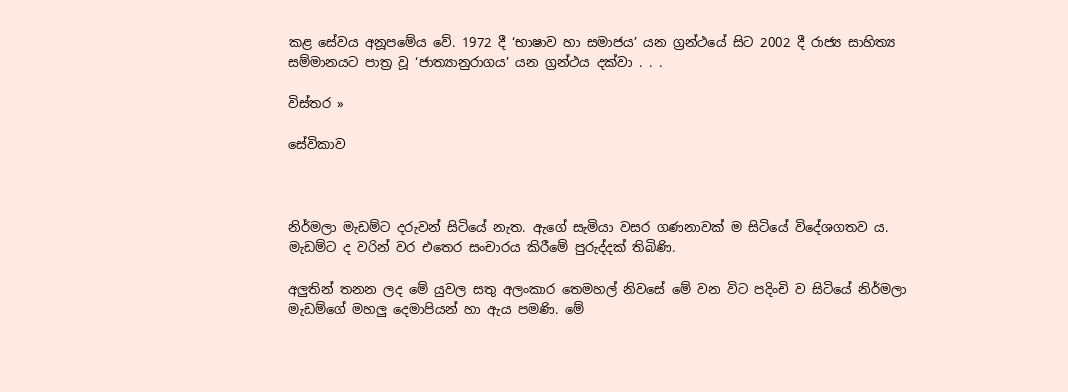කළ සේවය අනූපමේය වේ. 1972 දී ‘භාෂාව හා සමාජය’ යන ග්‍රන්ථයේ සිට 2002 දී රාජ්‍ය සාහිත්‍ය සම්මානයට පාත්‍ර වූ ‘ජාත්‍යානුරාගය’ යන ග්‍රන්ථය දක්වා . . .

විස්තර »

සේවිකාව



නිර්මලා මැඩම්ට දරුවන් සිටියේ නැත. ඇගේ සැමියා වසර ගණනාවක් ම සිටියේ විදේශගතව ය. මැඩම්ට ද වරින් වර එතෙර සංචාරය කිරීමේ පුරුද්දක් තිබිණි.

අලුතින් තනන ලද මේ යුවල සතු අලංකාර තෙමහල් නිවසේ මේ වන විට පදිංචි ව සිටියේ නිර්මලා මැඩම්ගේ මහලු දෙමාපියන් හා ඇය පමණි. මේ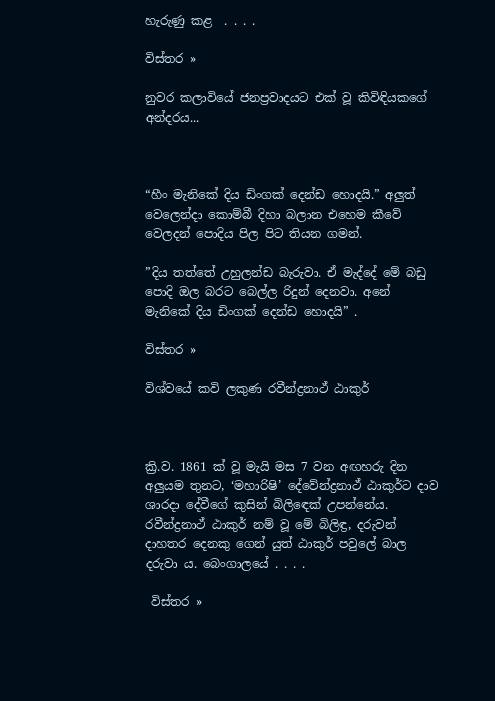හැරුණු කළ  . . . .

විස්තර »

නුවර කලාවියේ ජනප්‍රවාදයට එක් වූ කිවිඳියකගේ අන්දරය...



“හීං මැනිකේ දිය ඩිංගක් දෙන්ඩ හොදයි.” අලුත් වෙලෙන්දා කොම්බී දිහා බලාන එහෙම කීවේ වෙලදන් පොදිය පිල පිට තියන ගමන්.

”දිය තත්තේ උහුලන්ඩ බැරුවා. ඒ මැද්දේ මේ බඩු පොදි ඔල බරට බෙල්ල රිදුන් දෙනවා. අනේ මැනිකේ දිය ඩිංගක් දෙන්ඩ හොදයි” .

විස්තර »

විශ්වයේ කවි ලකුණ රවීන්ද්‍රනාථ් ඨාකුර්



ක්‍රි.ව. 1861 ක් වූ මැයි මස 7 වන අඟහරු දින අලුයම තුනට, ‘මහාරිෂි’ දේවේන්ද්‍රනාථ් ඨාකුර්ට දාව ශාරදා දේවීගේ කුසින් බිලිඳෙක් උපන්නේය. රවීන්ද්‍රනාථ් ඨාකුර් නම් වූ මේ බිලිඳ්‍ර, දරුවන් දාහතර දෙනකු ගෙන් යුත් ඨාකුර් පවුලේ බාල දරුවා ය. බෙංගාලයේ . . . .

 විස්තර »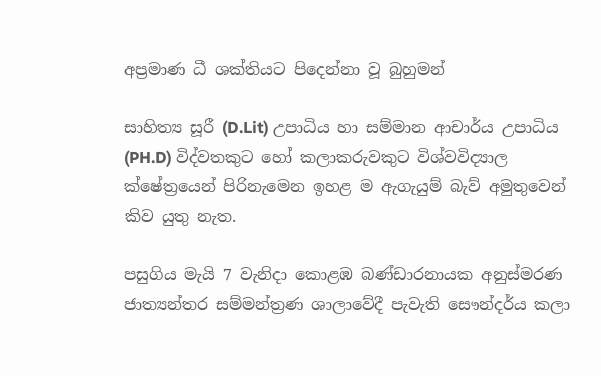අප්‍රමාණ ධී ශක්තියට පිදෙන්නා වූ බුහුමන්

සාහිත්‍ය සූරී (D.Lit) උපාධිය හා සම්මාන ආචාර්ය උපාධිය (PH.D) විද්වතකුට හෝ කලාකරුවකුට විශ්වවිද්‍යාල ක්ෂේත්‍රයෙන් පිරිනැමෙන ඉහළ ම ඇගැයුම් බැව් අමුතුවෙන් කිව යුතු නැත.

පසුගිය මැයි 7 වැනිදා කොළඹ බණ්ඩාරනායක අනුස්මරණ ජාත්‍යන්තර සම්මන්ත්‍රණ ශාලාවේදී පැවැති සෞන්දර්ය කලා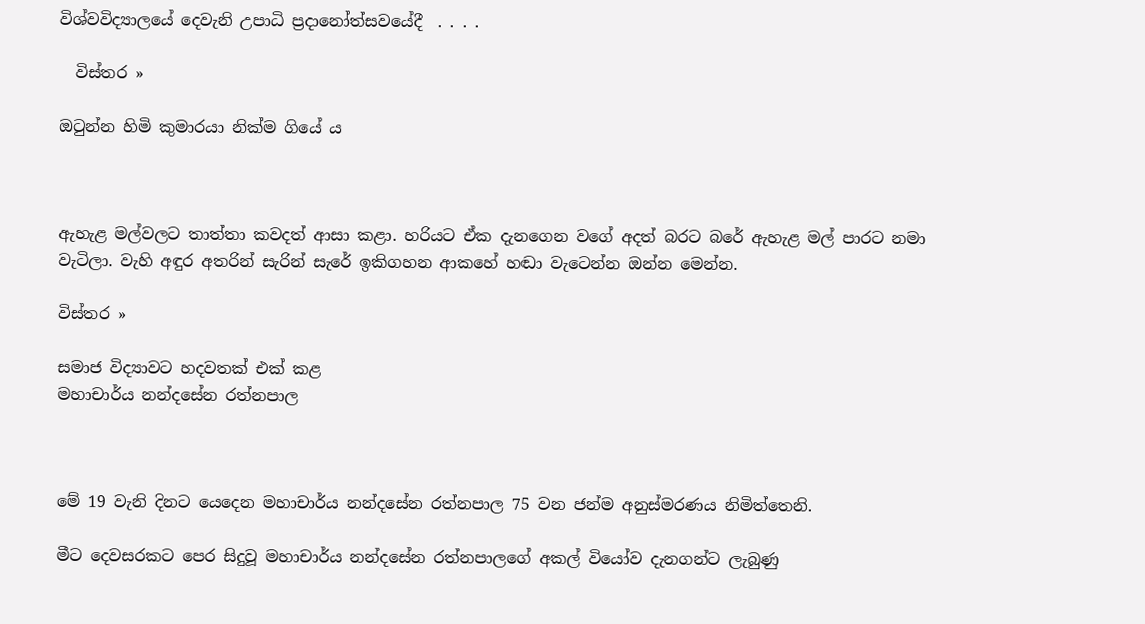විශ්වවිද්‍යාලයේ දෙවැනි උපාධි ප්‍රදානෝත්සවයේදී  . . . .

  විස්තර »

ඔටුන්න හිමි කුමාරයා නික්ම ගියේ ය



ඇහැළ මල්වලට තාත්තා කවදත් ආසා කළා. හරියට ඒක දැනගෙන වගේ අදත් බරට බරේ ඇහැළ මල් පාරට නමා වැටිලා. වැහි අඳුර අතරින් සැරින් සැරේ ඉකිගහන ආකහේ හඬා වැටෙන්න ඔන්න මෙන්න.

විස්තර »

සමාජ විද්‍යාවට හදවතක් එක් කළ
මහාචාර්ය නන්දසේන රත්නපාල



මේ 19 වැනි දිනට යෙදෙන මහාචාර්ය නන්දසේන රත්නපාල 75 වන ජන්ම අනුස්මරණය නිමිත්තෙනි.

මීට දෙවසරකට පෙර සිදුවූ මහාචාර්ය නන්දසේන රත්නපාලගේ අකල් වියෝව දැනගන්ට ලැබුණු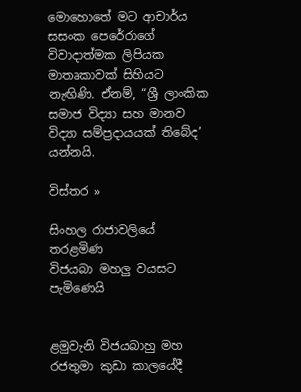මොහොතේ මට ආචාර්ය සසංක පෙරේරාගේ විවාදාත්මක ලිපියක මාතෘකාවක් සිහියට නැඟිණි. ඒනම්, “ශ්‍රී ලාංකික සමාජ විද්‍යා සහ මානව විද්‍යා සම්ප්‍රදායයක් තිබේද’ යන්නයි.

විස්තර »

සිංහල රාජාවලියේ තරළමිණ
විජයබා මහලු වයසට පැමිණෙයි


ළමුවැනි විජයබාහු මහ රජතුමා කුඩා කාලයේදී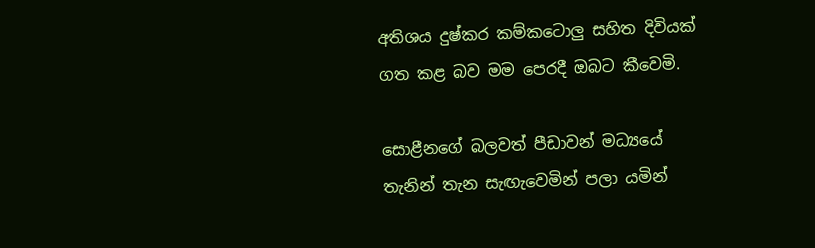අතිශය දුෂ්කර කම්කටොලු සහිත දිවියක් ගත කළ බව මම පෙරදී ඔබට කීවෙමි.

සොළීනගේ බලවත් පීඩාවන් මධ්‍යයේ තැනින් තැන සැඟැවෙමින් පලා යමින්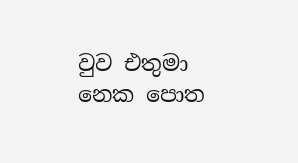වුව එතුමා නෙක පොත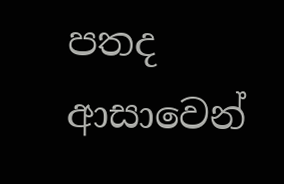පතද ආසාවෙන්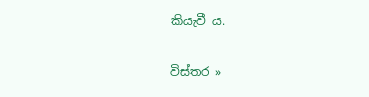කියැවී ය.

විස්තර »